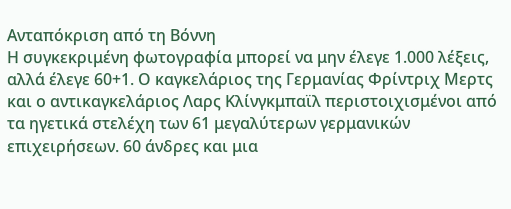Ανταπόκριση από τη Βόννη
Η συγκεκριμένη φωτογραφία μπορεί να μην έλεγε 1.000 λέξεις, αλλά έλεγε 60+1. Ο καγκελάριος της Γερμανίας Φρίντριχ Μερτς και ο αντικαγκελάριος Λαρς Κλίνγκμπαϊλ περιστοιχισμένοι από τα ηγετικά στελέχη των 61 μεγαλύτερων γερμανικών επιχειρήσεων. 60 άνδρες και μια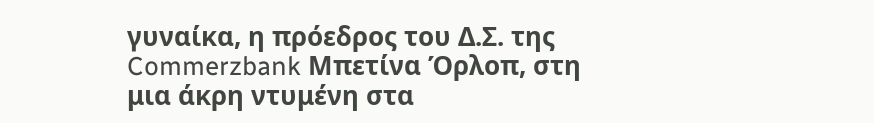γυναίκα, η πρόεδρος του Δ.Σ. της Commerzbank Μπετίνα Όρλοπ, στη μια άκρη ντυμένη στα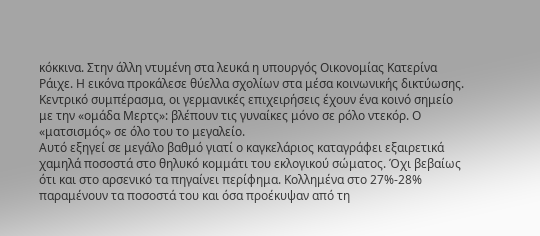κόκκινα. Στην άλλη ντυμένη στα λευκά η υπουργός Οικονομίας Κατερίνα Ράιχε. Η εικόνα προκάλεσε θύελλα σχολίων στα μέσα κοινωνικής δικτύωσης. Κεντρικό συμπέρασμα, οι γερμανικές επιχειρήσεις έχουν ένα κοινό σημείο με την «ομάδα Μερτς»: βλέπουν τις γυναίκες μόνο σε ρόλο ντεκόρ. Ο «ματσισμός» σε όλο του το μεγαλείο.
Αυτό εξηγεί σε μεγάλο βαθμό γιατί ο καγκελάριος καταγράφει εξαιρετικά χαμηλά ποσοστά στο θηλυκό κομμάτι του εκλογικού σώματος. Όχι βεβαίως ότι και στο αρσενικό τα πηγαίνει περίφημα. Κολλημένα στο 27%-28% παραμένουν τα ποσοστά του και όσα προέκυψαν από τη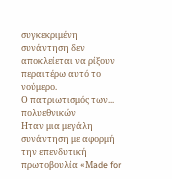συγκεκριμένη συνάντηση δεν αποκλείεται να ρίξουν περαιτέρω αυτό το νούμερο.
Ο πατριωτισμός των... πολυεθνικών
Ηταν μια μεγάλη συνάντηση με αφορμή την επενδυτική πρωτοβουλία «Μade for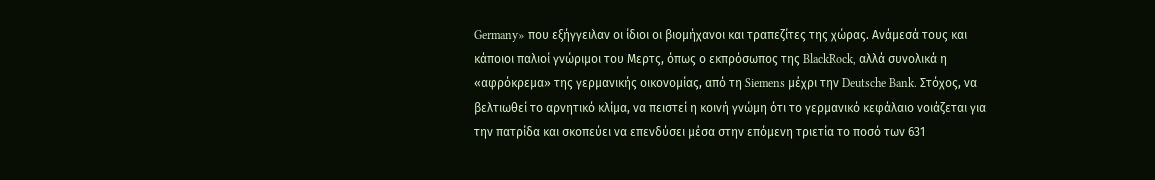Germany» που εξήγγειλαν οι ίδιοι οι βιομήχανοι και τραπεζίτες της χώρας. Ανάμεσά τους και κάποιοι παλιοί γνώριμοι του Μερτς, όπως ο εκπρόσωπος της BlackRock, αλλά συνολικά η «αφρόκρεμα» της γερμανικής οικονομίας, από τη Siemens μέχρι την Deutsche Bank. Στόχος, να βελτιωθεί το αρνητικό κλίμα, να πειστεί η κοινή γνώμη ότι το γερμανικό κεφάλαιο νοιάζεται για την πατρίδα και σκοπεύει να επενδύσει μέσα στην επόμενη τριετία το ποσό των 631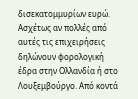δισεκατομμυρίων ευρώ. Ασχέτως αν πολλές από αυτές τις επιχειρήσεις δηλώνουν φορολογική έδρα στην Ολλανδία ή στο Λουξεμβούργο. Από κοντά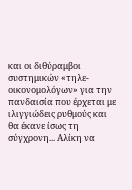και οι διθύραμβοι συστημικών «τηλε-οικονομολόγων» για την πανδαισία που έρχεται με ιλιγγιώδεις ρυθμούς και θα έκανε ίσως τη σύγχρονη... Αλίκη να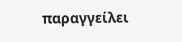παραγγείλει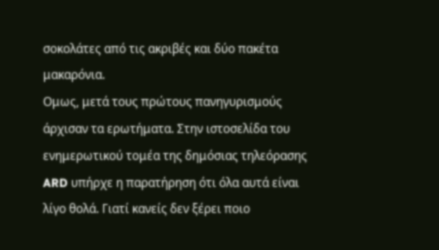σοκολάτες από τις ακριβές και δύο πακέτα μακαρόνια.
Ομως, μετά τους πρώτους πανηγυρισμούς άρχισαν τα ερωτήματα. Στην ιστοσελίδα του ενημερωτικού τομέα της δημόσιας τηλεόρασης ARD υπήρχε η παρατήρηση ότι όλα αυτά είναι λίγο θολά. Γιατί κανείς δεν ξέρει ποιο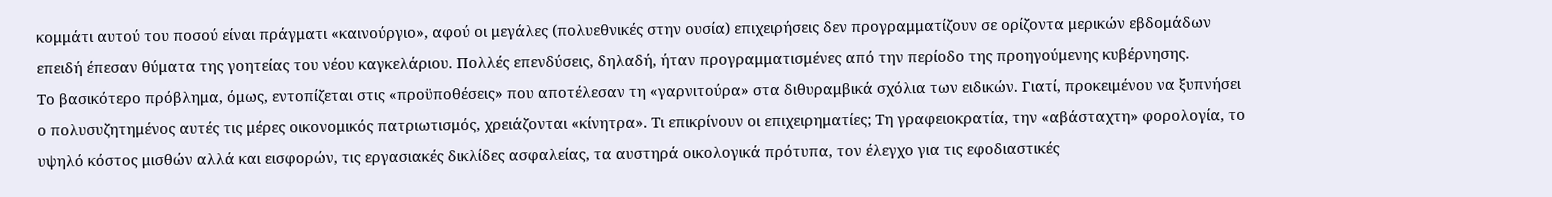κομμάτι αυτού του ποσού είναι πράγματι «καινούργιο», αφού οι μεγάλες (πολυεθνικές στην ουσία) επιχειρήσεις δεν προγραμματίζουν σε ορίζοντα μερικών εβδομάδων επειδή έπεσαν θύματα της γοητείας του νέου καγκελάριου. Πολλές επενδύσεις, δηλαδή, ήταν προγραμματισμένες από την περίοδο της προηγούμενης κυβέρνησης.
Το βασικότερο πρόβλημα, όμως, εντοπίζεται στις «προϋποθέσεις» που αποτέλεσαν τη «γαρνιτούρα» στα διθυραμβικά σχόλια των ειδικών. Γιατί, προκειμένου να ξυπνήσει ο πολυσυζητημένος αυτές τις μέρες οικονομικός πατριωτισμός, χρειάζονται «κίνητρα». Τι επικρίνουν οι επιχειρηματίες; Τη γραφειοκρατία, την «αβάσταχτη» φορολογία, το υψηλό κόστος μισθών αλλά και εισφορών, τις εργασιακές δικλίδες ασφαλείας, τα αυστηρά οικολογικά πρότυπα, τον έλεγχο για τις εφοδιαστικές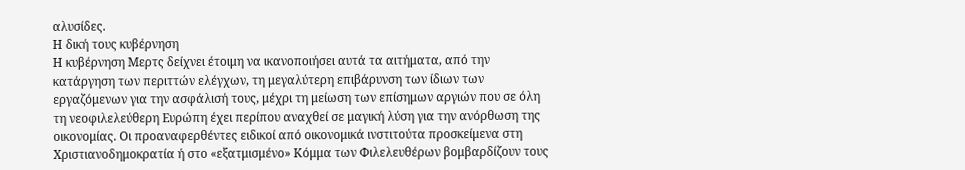αλυσίδες.
Η δική τους κυβέρνηση
Η κυβέρνηση Μερτς δείχνει έτοιμη να ικανοποιήσει αυτά τα αιτήματα, από την κατάργηση των περιττών ελέγχων, τη μεγαλύτερη επιβάρυνση των ίδιων των εργαζόμενων για την ασφάλισή τους, μέχρι τη μείωση των επίσημων αργιών που σε όλη τη νεοφιλελεύθερη Ευρώπη έχει περίπου αναχθεί σε μαγική λύση για την ανόρθωση της οικονομίας. Οι προαναφερθέντες ειδικοί από οικονομικά ινστιτούτα προσκείμενα στη Χριστιανοδημοκρατία ή στο «εξατμισμένο» Κόμμα των Φιλελευθέρων βομβαρδίζουν τους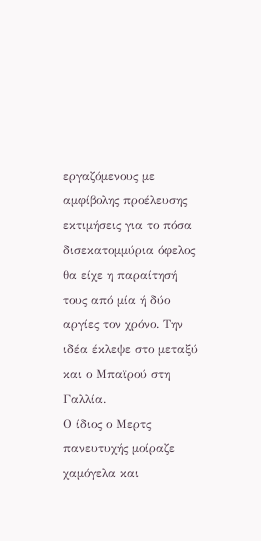εργαζόμενους με αμφίβολης προέλευσης εκτιμήσεις για το πόσα δισεκατομμύρια όφελος θα είχε η παραίτησή τους από μία ή δύο αργίες τον χρόνο. Την ιδέα έκλεψε στο μεταξύ και ο Μπαϊρού στη Γαλλία.
Ο ίδιος ο Μερτς πανευτυχής μοίραζε χαμόγελα και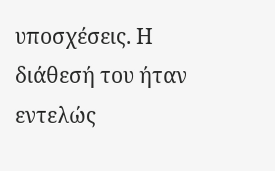υποσχέσεις. Η διάθεσή του ήταν εντελώς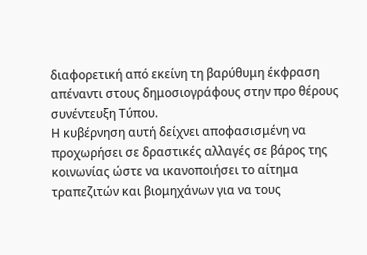διαφορετική από εκείνη τη βαρύθυμη έκφραση απέναντι στους δημοσιογράφους στην προ θέρους συνέντευξη Τύπου.
Η κυβέρνηση αυτή δείχνει αποφασισμένη να προχωρήσει σε δραστικές αλλαγές σε βάρος της κοινωνίας ώστε να ικανοποιήσει το αίτημα τραπεζιτών και βιομηχάνων για να τους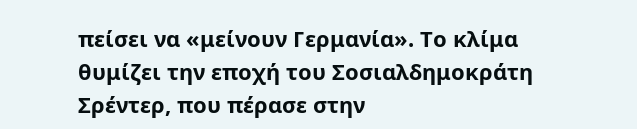πείσει να «μείνουν Γερμανία». Το κλίμα θυμίζει την εποχή του Σοσιαλδημοκράτη Σρέντερ, που πέρασε στην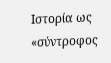Ιστορία ως «σύντροφος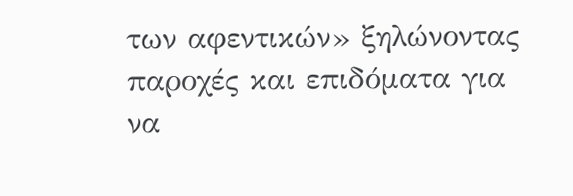των αφεντικών» ξηλώνοντας παροχές και επιδόματα για να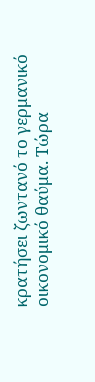κρατήσει ζωντανό το γερμανικό οικονομικό θαύμα. Τώρα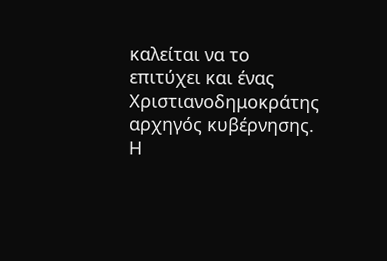καλείται να το επιτύχει και ένας Χριστιανοδημοκράτης αρχηγός κυβέρνησης. Η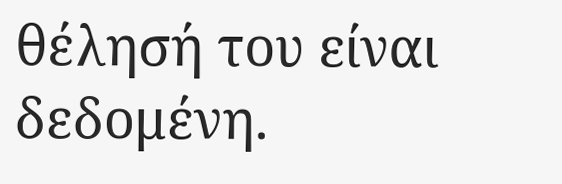θέλησή του είναι δεδομένη.